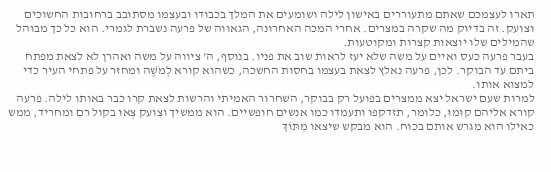תארו לעצמכם שאתם מתעוררים באישון לילה ושומעים את המלך בכבודו ובעצמו מסתובב ברחובות החשוכים וצועק. זה בדיוק מה שקרה במצרים. אחרי המכה האחרונה, הגאווה של פרעה נשברת לגמרי. הוא כל כך מבוהל שהמילים שלו יוצאות קצרות ומקוטעות.
בעבר פרעה כעס ואיים על משה שלא יעז לראות שוב את פניו. בנוסף, ה' ציווה על משה ואהרן לא לצאת מפתח ביתם עד הבוקר. לכן, פרעה נאלץ לצאת בעצמו בחסות החשכה, כשהוא קורא לְמֹשֶׁה ומחזר על פתחי העיר כדי למצוא אותו.
למרות שעם ישראל יצא ממצרים בפועל רק בבוקר, השחרור האמיתי והרשות לצאת קרו כבר באותו לילה. פרעה קורא אליהם קוּמוּ, כלומר, תזדקפו ותעמדו כמו אנשים חופשיים. הוא ממשיך וצועק צְּאוּ בקול רם ומחריד, ממש כאילו הוא מגרש אותם בכוח. הוא מבקש שיצאו מִתּוֹךְ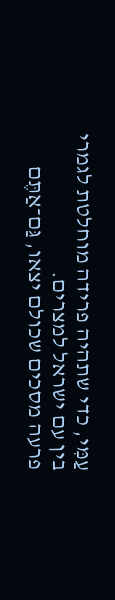עַמִּי, כדי שתהיה פרידה מוחלטת לגמרי בין עם ישראל למצרים.
פרעה מסכים שכולם יצאו, גַּם־אַתֶּם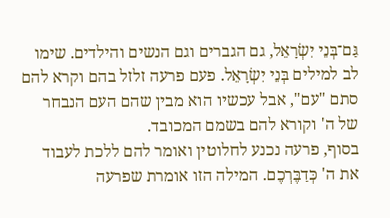גַּם־בְּנֵי יִשְׂרָאֵל, גם הגברים וגם הנשים והילדים. שימו לב למילים בְּנֵי יִשְׂרָאֵל. פעם פרעה זלזל בהם וקרא להם סתם "עם", אבל עכשיו הוא מבין שהם העם הנבחר של ה' וקורא להם בשמם המכובד.
בסוף, פרעה נכנע לחלוטין ואומר להם ללכת לעבוד את ה' כְּדַבֶּרְכֶם. המילה הזו אומרת שפרעה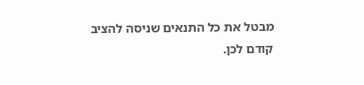מבטל את כל התנאים שניסה להציב קודם לכן.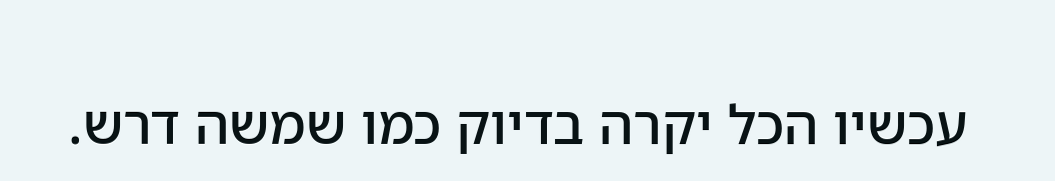עכשיו הכל יקרה בדיוק כמו שמשה דרש.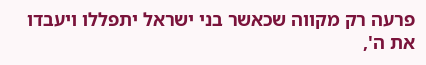פרעה רק מקווה שכאשר בני ישראל יתפללו ויעבדו את ה',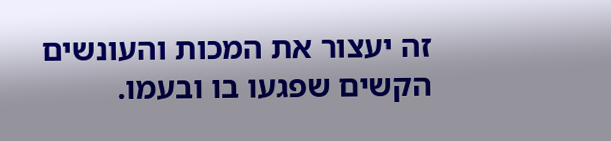זה יעצור את המכות והעונשים הקשים שפגעו בו ובעמו.